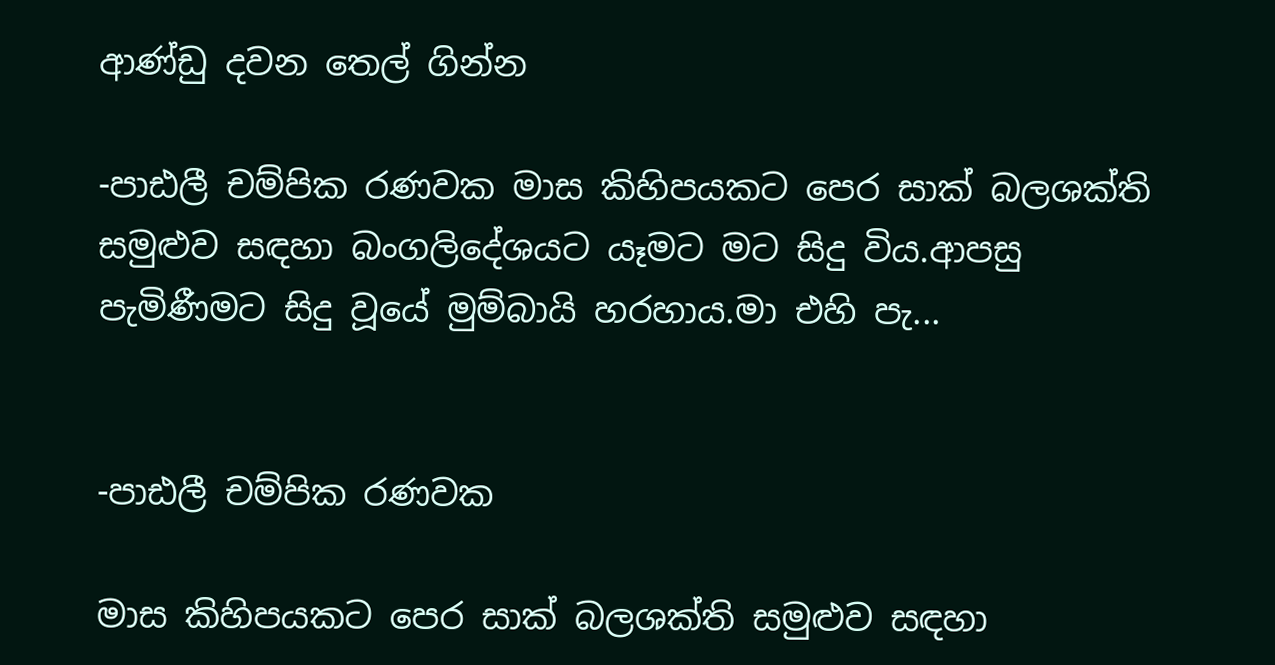ආණ්ඩු දවන තෙල් ගින්න

-පාඪලී චම්පික රණවක මාස කිහිපයකට පෙර සාක් බලශක්ති සමුළුව සඳහා බංගලිදේශයට යෑමට මට සිදු විය.ආපසු පැමිණීමට සිදු වූයේ මුම්බායි හරහාය.මා එහි පැ...


-පාඪලී චම්පික රණවක

මාස කිහිපයකට පෙර සාක් බලශක්ති සමුළුව සඳහා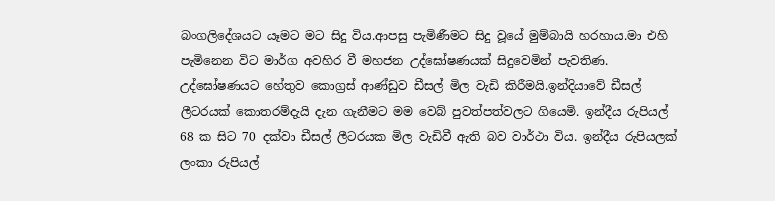බංගලිදේශයට යෑමට මට සිදු විය.ආපසු පැමිණීමට සිදු වූයේ මුම්බායි හරහාය.මා එහි පැමිනෙන විට මාර්ග අවහිර වී මහජන උද්ඝෝෂණයක් සිදුවෙමින් පැවතිණ. උද්ඝෝෂණයට හේතුව කොග්‍රස් ආණ්ඩුව ඩීසල් මිල වැඩි කිරීමයි.ඉන්දියාවේ ඩීසල් ලීටරයක් කොතරම්දැයි දැන ගැනීමට මම වෙබ් පුවත්පත්වලට ගියෙමි. ඉන්දීය රුපියල් 68 ක සිට 70 දක්වා ඩීසල් ලීටරයක මිල වැඩිවී ඇති බව වාර්ථා විය. ඉන්දීය රුපියලක් ලංකා රුපියල්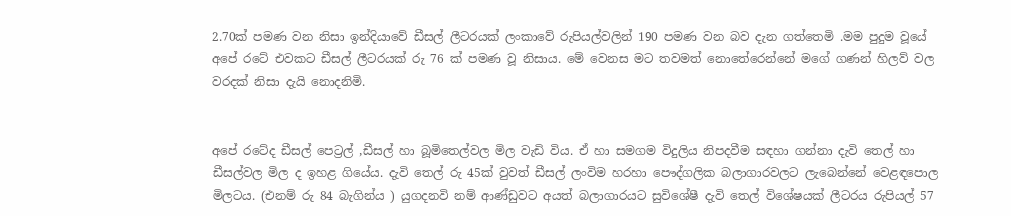2.70ක් පමණ වන නිසා ඉන්දියාවේ ඩීසල් ලීටරයක් ලංකාවේ රුපියල්වලින් 190 පමණ වන බව දැන ගත්තෙමි .මම පුදුම වූයේ අපේ රටේ එවකට ඩීසල් ලීටරයක් රු 76 ක් පමණ වූ නිසාය. මේ වෙනස මට තවමත් නොතේරෙන්නේ මගේ ගණන් හිලව් වල වරදක් නිසා දැයි නොදනිමි.


අපේ රටේද ඩීසල් පෙට්‍රල් ,ඩීසල් හා බූමිතෙල්වල මිල වැඩි විය. ඒ හා සමගම විදුලිය නිපදවීම සඳහා ගන්නා දැවි තෙල් හා ඩීසල්වල මිල ද ඉහළ ගියේය. දැවි තෙල් රු 45ක් වුවත් ඩීසල් ලංවිම හරහා පෞද්ගලික බලාගාරවලට ලැබෙන්නේ වෙළඳපොල මිලටය. (එනම් රු 84 බැගින්ය ) යුගදනවි නම් ආණ්ඩුවට අයත් බලාගාරයට සුවිශේෂී දැවි තෙල් විශේෂයක් ලීටරය රුපියල් 57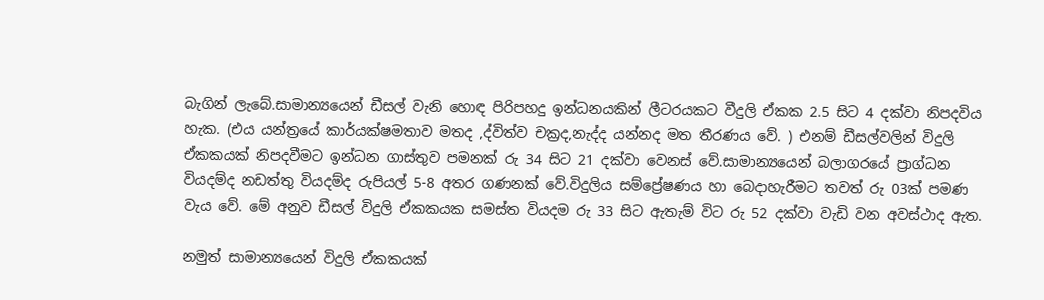බැගින් ලැබේ.සාමාන්‍යයෙන් ඩීසල් වැනි හොඳ පිරිපහදු ඉන්ධනයකින් ලීටරයකට වීදුලි ඒකක 2.5 සිට 4 දක්වා නිපදවිය හැක. (එය යන්ත්‍රයේ කාර්යක්ෂමතාව මතද ,ද්විත්ව චක්‍රද,නැද්ද යන්නද මත තීරණය වේ. ) එනම් ඩීසල්වලින් විදුලි ඒකකයක් නිපදවීමට ඉන්ධන ගාස්තුව පමනක් රු 34 සිට 21 දක්වා වෙනස් වේ.සාමාන්‍යයෙන් බලාගරයේ ප්‍රාග්ධන වියදම්ද නඩත්තු වියදම්ද රුපියල් 5-8 අතර ගණනක් වේ.විදුලිය සම්ප්‍රේෂණය හා බෙදාහැරීමට තවත් රු 03ක් පමණ වැය වේ. මේ අනුව ඩීසල් විදුලි ඒකකයක සමස්ත වියදම රු 33 සිට ඇතැම් විට රු 52 දක්වා වැඩි වන අවස්ථාද ඇත.

නමුත් සාමාන්‍යයෙන් විදුලි ඒකකයක්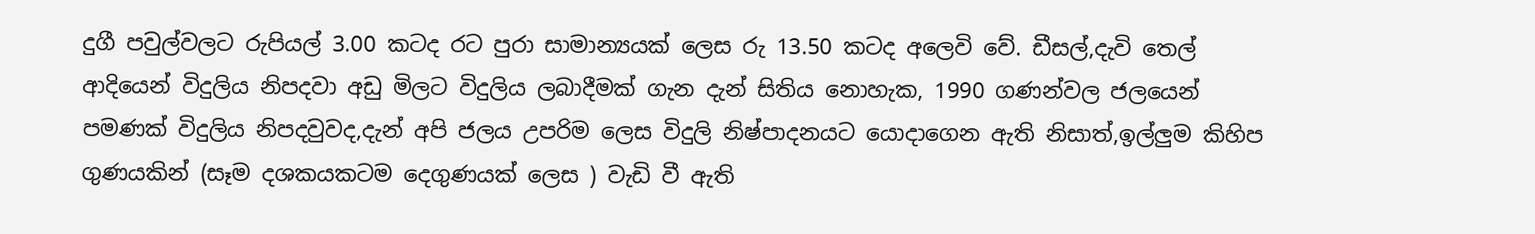දුගී පවුල්වලට රුපියල් 3.00 කටද රට පුරා සාමාන්‍යයක් ලෙස රු 13.50 කටද අලෙවි වේ. ඩීසල්,දැවි තෙල් ආදියෙන් විදුලිය නිපදවා අඩු මිලට විදුලිය ලබාදීමක් ගැන දැන් සිතිය නොහැක, 1990 ගණන්වල ජලයෙන් පමණක් විදුලිය නිපදවුවද,දැන් අපි ජලය උපරිම ලෙස විදුලි නිෂ්පාදනයට යොදාගෙන ඇති නිසාත්,ඉල්ලුම කිහිප ගුණයකින් (සෑම දශකයකටම දෙගුණයක් ලෙස ) වැඩි වී ඇති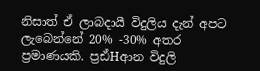නිසාත් ඒ ලාබදායී විදුලිය දැන් අපට ලැබෙන්නේ 20% -30% අතර ප්‍රමාණයකි. ප්‍රඪ්Hආන විදුලි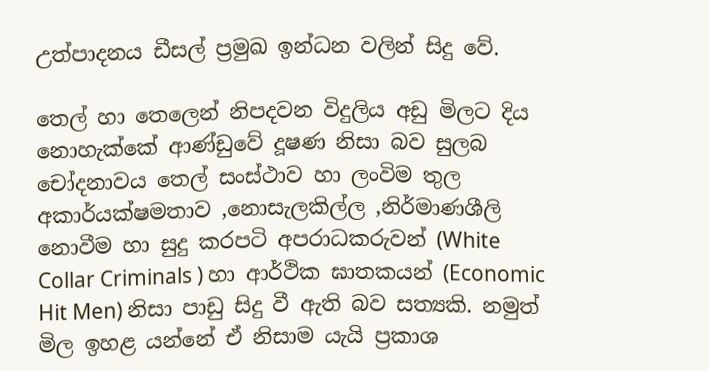උත්පාදනය ඩීසල් ප්‍රමුඛ ඉන්ධන වලින් සිදු වේ.

තෙල් හා තෙලෙන් නිපදවන විදුලිය අඩු මිලට දිය නොහැක්කේ ආණ්ඩුවේ දූෂණ නිසා බව සුලබ චෝදනාවය තෙල් සංස්ථාව හා ලංවිම තුල අකාර්යක්ෂමතාව ,නොසැලකිල්ල ,නිර්මාණශීලි නොවීම හා සුදු කරපටි අපරාධකරුවන් (White Collar Criminals ) හා ආර්ථික ඝාතකයන් (Economic Hit Men) නිසා පාඩු සිදු වී ඇති බව සත්‍යකි. නමුත් මිල ඉහළ යන්නේ ඒ නිසාම යැයි ප්‍රකාශ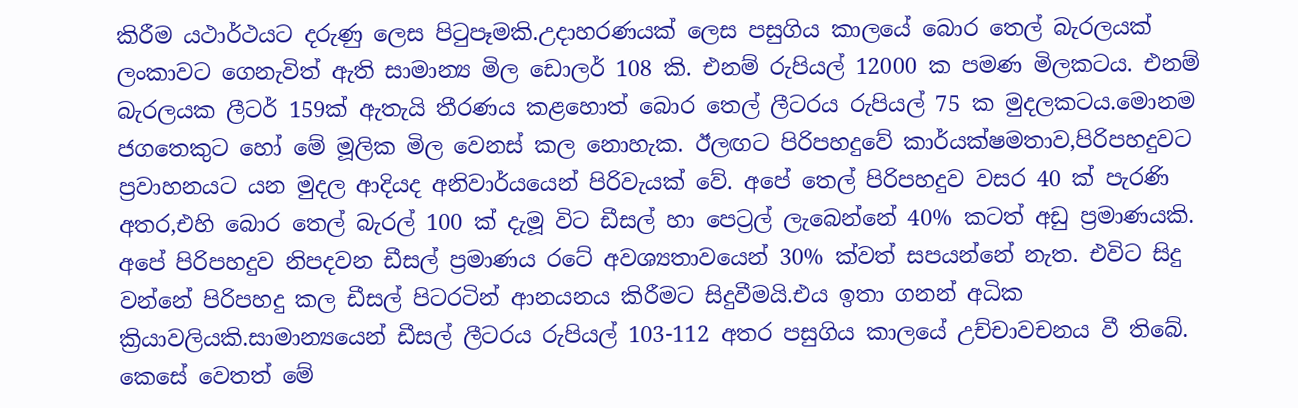කිරීම යථාර්ථයට දරුණු ලෙස පිටුපෑමකි.උදාහරණයක් ලෙස පසුගිය කාලයේ බොර තෙල් බැරලයක් ලංකාවට ගෙනැවිත් ඇති සාමාන්‍ය මිල ඩොලර් 108 කි. එනම් රුපියල් 12000 ක පමණ මිලකටය. එනම් බැරලයක ලීටර් 159ක් ඇතැයි තීරණය කළහොත් බොර තෙල් ලීටරය රුපියල් 75 ක මුදලකටය.මොනම ජගතෙකුට හෝ මේ මූලික මිල වෙනස් කල නොහැක. ඊලඟට පිරිපහදුවේ කාර්යක්ෂමතාව,පිරිපහදුවට ප්‍රවාහනයට යන මුදල ආදියද අනිවාර්යයෙන් පිරිවැයක් වේ. අපේ තෙල් පිරිපහදුව වසර 40 ක් පැරණි අතර,එහි බොර තෙල් බැරල් 100 ක් දැමූ විට ඩීසල් හා පෙට්‍රල් ලැබෙන්නේ 40% කටත් අඩු ප්‍රමාණයකි. අපේ පිරිපහදුව නිපදවන ඩීසල් ප්‍රමාණය රටේ අවශ්‍යතාවයෙන් 30% ක්වත් සපයන්නේ නැත. එවිට සිදු වන්නේ පිරිපහදු කල ඩීසල් පිටරටින් ආනයනය කිරීමට සිදුවීමයි.එය ඉතා ගනන් අධික ක්‍රියාවලියකි.සාමාන්‍යයෙන් ඩීසල් ලීටරය රුපියල් 103-112 අතර පසුගිය කාලයේ උච්චාවචනය වී තිබේ. කෙසේ වෙතත් මේ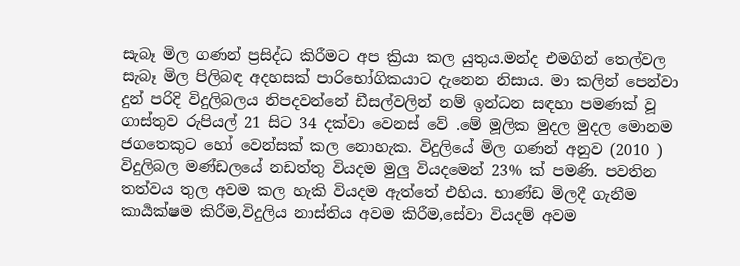සැබෑ මිල ගණන් ප්‍රසිද්ධ කිරීමට අප ක්‍රියා කල යුතුය.මන්ද එමගින් තෙල්වල සැබෑ මිල පිලිබඳ අදහසක් පාරිභෝගිකයාට දැනෙන නිසාය. මා කලින් පෙන්වා දුන් පරිදි විදුලිබලය නිපදවන්නේ ඩීසල්වලින් නම් ඉන්ධන සඳහා පමණක් වූ ගාස්තුව රුපියල් 21 සිට 34 දක්වා වෙනස් වේ .මේ මූලික මුදල මුදල මොනම ජගතෙකුට හෝ වෙන්සක් කල නොහැක. විදුලියේ මිල ගණන් අනුව (2010 ) විදුලිබල මණ්ඩලයේ නඩත්තු වියදම මුලු වියදමෙන් 23% ක් පමණි. පවතින තත්වය තුල අවම කල හැකි වියදම ඇත්තේ එහිය. භාණ්ඩ මිලදී ගැනීම කාර්‍යක්ෂම කිරීම,විදුලිය නාස්තිය අවම කිරීම,සේවා වියදම් අවම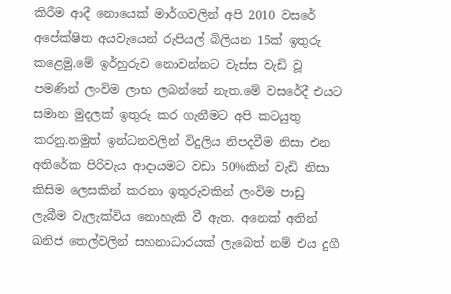කිරීම ආදී නොයෙක් මාර්ගවලින් අපි 2010 වසරේ අපේක්ෂිත අයවැයෙන් රුපියල් බිලියන 15ක් ඉතුරු කළෙමු.මේ ඉර්හුරුව නොවන්නට වැස්ස වැඩි වූ පමණින් ලංවිම ලාභ ලබන්නේ නැත.මේ වසරේදී එයට සමාන මුදලක් ඉතුරු කර ගැනීමට අපි කටයුතු කරනු.නමුත් ඉන්ධනවලින් විදුලිය නිපදවීම නිසා එන අතිරේක පිරිවැය ආදායමට වඩා 50%කින් වැඩි නිසා කිසිම ලෙසකින් කරනා ඉතුරුවකින් ලංවිම පාඩු ලැබීම වැලැක්විය නොහැකි වී ඇත. අනෙක් අතින් ඛනිජ තෙල්වලින් සහනාධාරයක් ලැබෙත් නම් එය දුගී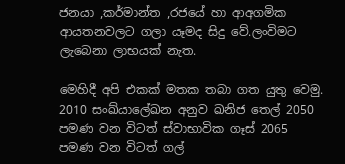ජනයා ,කර්මාන්ත ,රජයේ හා ආඅගමික ආයතනවලට ගලා යෑමද සිදු වේ.ලංවිමට ලැබෙනා ලාභයක් නැත.

මෙහිදී අපි එකක් මතක තබා ගත යුතු වෙමු. 2010 සංඛ්යාලේඛන අනුව ඛනිජ තෙල් 2050 පමණ වන විටත් ස්වාභාවික ගෑස් 2065 පමණ වන විටත් ගල්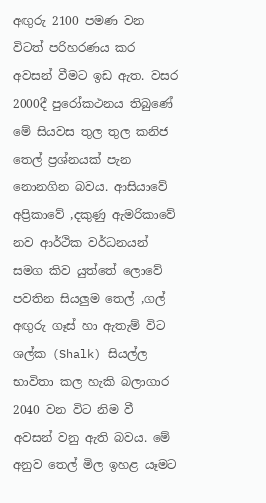අඟුරු 2100 පමණ වන විටත් පරිහරණය කර අවසන් වීමට ඉඩ ඇත. වසර 2000දී පුරෝකථනය තිබුණේ මේ සියවස තුල තුල කනිජ තෙල් ප්‍රශ්නයක් පැන නොනගින බවය. ආසියාවේ අප්‍රිකාවේ ,දකුණු ඇමරිකාවේ නව ආර්ථික වර්ධනයන් සමග කිව යුත්තේ ලොවේ පවතින සියලුම තෙල් ,ගල් අඟුරු ගෑස් හා ඇතැම් විට ශල්ක (Shalk) සියල්ල භාවිතා කල හැකි බලාගාර 2040 වන විට නිම වී අවසන් වනු ඇති බවය. මේ අනුව තෙල් මිල ඉහළ යෑමට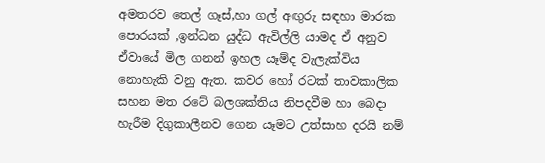අමතරව තෙල් ගෑස්,හා ගල් අඟුරු සඳහා මාරක පොරයක් ,ඉන්ධන යුද්ධ ඇවිල්ලි යාමද ඒ අනුව ඒවායේ මිල ගනන් ඉහල යෑම්ද වැලැක්විය නොහැකි වනු ඇත. කවර හෝ රටක් තාවකාලික සහන මත රටේ බලශක්තිය නිපදවීම හා බෙදා හැරීම දිගුකාලීනව ගෙන යෑමට උත්සාහ දරයි නම්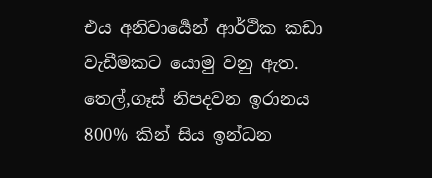එය අනිවාර්‍යෙන් ආර්ථික කඩා වැඩීමකට යොමු වනු ඇත. තෙල්,ගෑස් නිපදවන ඉරානය 800% කින් සිය ඉන්ධන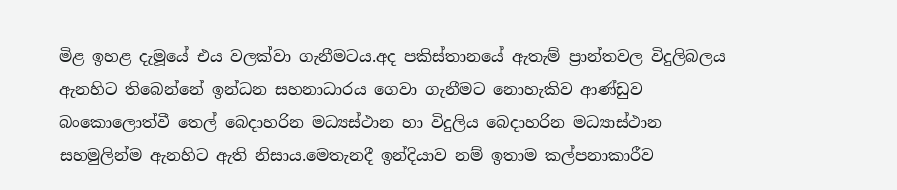මිළ ඉහළ දැමූයේ එය වලක්වා ගැනීමටය.අද පකිස්තානයේ ඇතැම් ප්‍රාන්තවල විදුලිබලය ඇනහිට තිබෙන්නේ ඉන්ධන සහනාධාරය ගෙවා ගැනීමට නොහැකිව ආණ්ඩුව බංකොලොත්වී තෙල් බෙදාහරින මධ්‍යස්ථාන හා විදුලිය බෙදාහරින මධ්‍යාස්ථාන සහමුලින්ම ඇනහිට ඇති නිසාය.මෙතැනදී ඉන්දියාව නම් ඉතාම කල්පනාකාරීව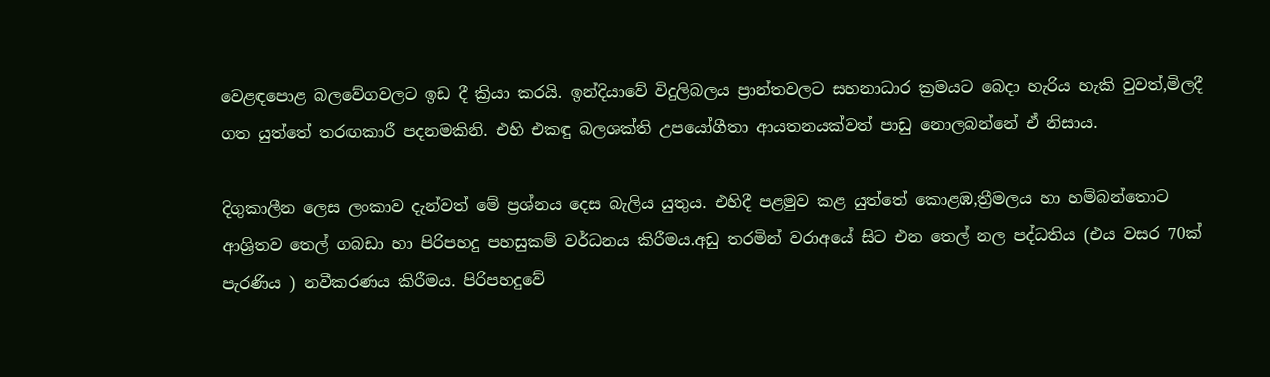වෙළඳපොළ බලවේගවලට ඉඩ දී ක්‍රියා කරයි. ඉන්දියාවේ විදුලිබලය ප්‍රාන්තවලට සහනාධාර ක්‍රමයට බෙදා හැරිය හැකි වුවත්,මිලදී ගත යුත්තේ තරඟකාරී පදනමකිනි. එහි එකඳු බලශක්ති උපයෝගීතා ආයතනයක්වත් පාඩු නොලබන්නේ ඒ නිසාය.

දිගුකාලීන ලෙස ලංකාව දැන්වත් මේ ප්‍රශ්නය දෙස බැලිය යුතුය. එහිදී පළමුව කළ යුත්තේ කොළඹ,ත්‍රීමලය හා හම්බන්තොට ආශ්‍රිතව තෙල් ගබඩා හා පිරිපහදු පහසුකම් වර්ධනය කිරීමය.අඩු තරමින් වරාඅයේ සිට එන තෙල් නල පද්ධතිය (එය වසර 70ක් පැරණිය ) නවීකරණය කිරීමය. පිරිපහදුවේ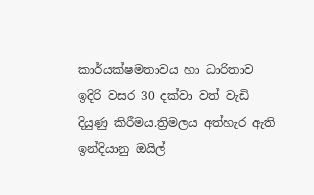කාර්යක්ෂමතාවය හා ධාරිතාව ඉදිරි වසර 30 දක්වා වත් වැඩි දියුණු කිරීමය.ත්‍රිමලය අත්හැර ඇති ඉන්දියානු ඔයිල්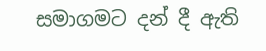සමාගමට දන් දී ඇති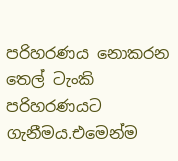පරිහරණය නොකරන තෙල් ටැංකි පරිහරණයට ගැනීමය.එමෙන්ම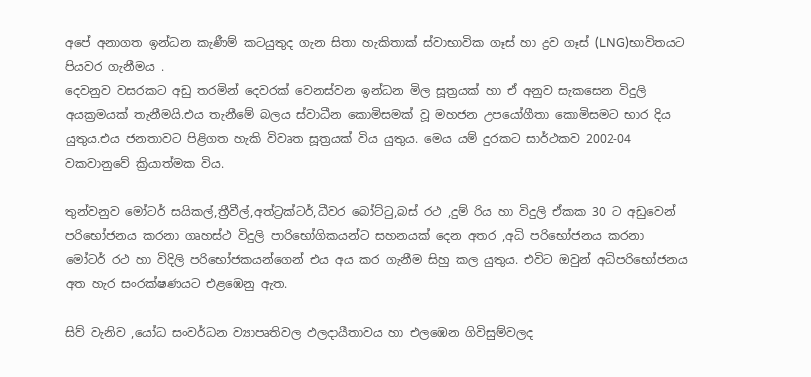අපේ අනාගත ඉන්ධන කැණීම් කටයුතුද ගැන සිතා හැකිතාක් ස්වාභාවික ගෑස් හා ද්‍රව ගෑස් (LNG)භාවිතයට පියවර ගැනීමය .
දෙවනුව වසරකට අඩු තරමින් දෙවරක් වෙනස්වන ඉන්ධන මිල සූත්‍රයක් හා ඒ අනුව සැකසෙන විදුලි අයක්‍රමයක් තැනීමයි.එය තැනීමේ බලය ස්වාධීන කොමිසමක් වූ මහජන උපයෝගීතා කොමිසමට භාර දිය යුතුය.එය ජනතාවට පිළිගත හැකි විවෘත සූත්‍රයක් විය යුතුය. මෙය යම් දුරකට සාර්ථකව 2002-04 වකවානුවේ ක්‍රියාත්මක විය.

තුන්වනුව මෝටර් සයිකල්,ත්‍රීවීල්,අත්ට්‍රක්ටර්,ධීවර බෝට්ටු,බස් රථ ,දුම් රිය හා විදුලි ඒකක 30 ට අඩුවෙන් පරිභෝජනය කරනා ගෘහස්ථ විදුලි පාරිභෝගිකයන්ට සහනයක් දෙන අතර ,අධි පරිභෝජනය කරනා මෝටර් රථ හා විදිලි පරිභෝජකයන්ගෙන් එය අය කර ගැනීම සිහු කල යුතුය. එවිට ඔවුන් අධිපරිභෝජනය අත හැර සංරක්ෂණයට එළඹෙනු ඇත.

සිව් වැනිව ,යෝධ සංවර්ධන ව්‍යාපෘතිවල ඵලදායීතාවය හා එලඹෙන ගිවිසුම්වලද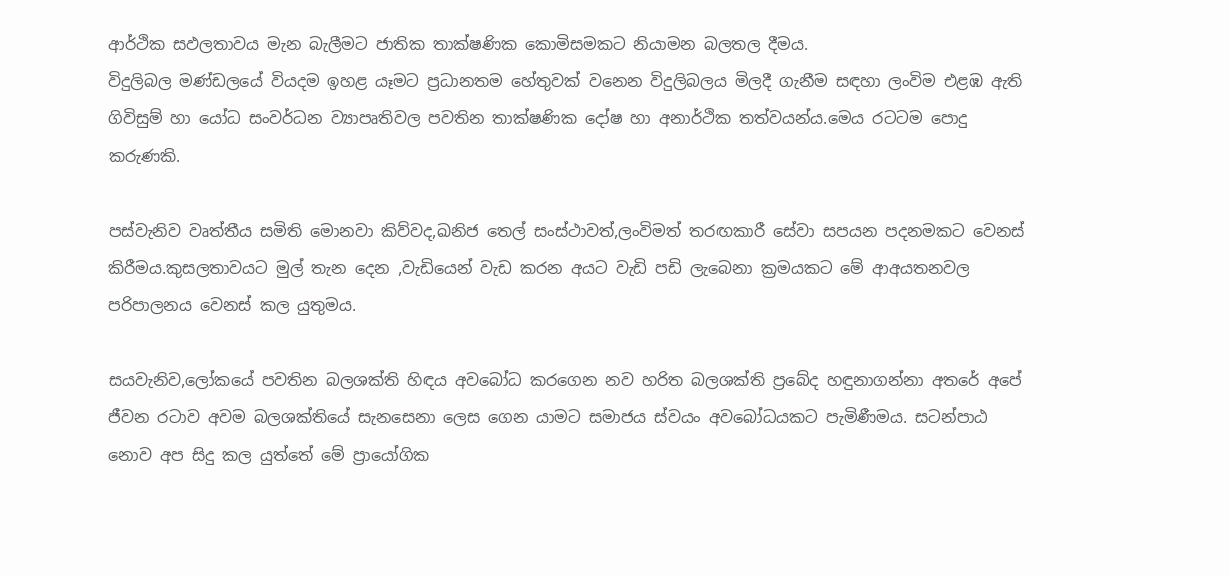ආර්ථික සඵලතාවය මැන බැලීමට ජාතික තාක්ෂණික කොමිසමකට නියාමන බලතල දීමය.
විදුලිබල මණ්ඩලයේ වියදම ඉහළ යෑමට ප්‍රධානතම හේතුවක් වනෙන විදුලිබලය මිලදී ගැනීම සඳහා ලංවිම එළඹ ඇති ගිවිසුම් හා යෝධ සංවර්ධන ව්‍යාපෘතිවල පවතින තාක්ෂණික දෝෂ හා අනාර්ථික තත්වයන්ය.මෙය රටටම පොදු කරුණකි.

පස්වැනිව වෘත්තීය සමිති මොනවා කිව්වද,ඛනිජ තෙල් සංස්ථාවත්,ලංවිමත් තරඟකාරී සේවා සපයන පදනමකට වෙනස් කිරීමය.කුසලතාවයට මුල් තැන දෙන ,වැඩියෙන් වැඩ කරන අයට වැඩි පඩි ලැබෙනා ක්‍රමයකට මේ ආඅයතනවල පරිපාලනය වෙනස් කල යුතුමය.

සයවැනිව,ලෝකයේ පවතින බලශක්ති හිඳය අවබෝධ කරගෙන නව හරිත බලශක්ති ප්‍රබේද හඳුනාගන්නා අතරේ අපේ ජීවන රටාව අවම බලශක්තියේ සැනසෙනා ලෙස ගෙන යාමට සමාජය ස්වයං අවබෝධයකට පැමිණීමය. සටන්පාඨ නොව අප සිදු කල යුත්තේ මේ ප්‍රායෝගික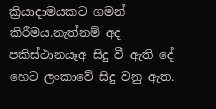ක්‍රියාදාමයකට ගමන් කිරීමය.නැත්නම් අද පකිස්ථානයෑඅ සිදු වී ඇති දේ හෙට ලංකාවේ සිදු වනු ඇත.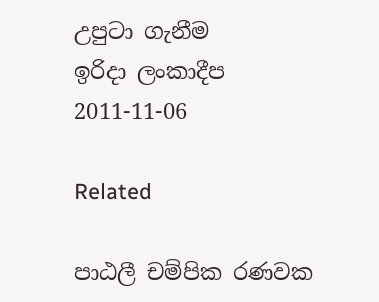උපුටා ගැනීම
ඉරිදා ලංකාදීප
2011-11-06

Related

පාඨලී චම්පික රණවක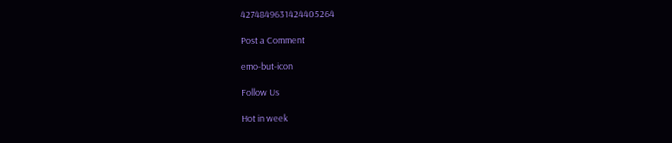4274849631424405264

Post a Comment

emo-but-icon

Follow Us

Hot in week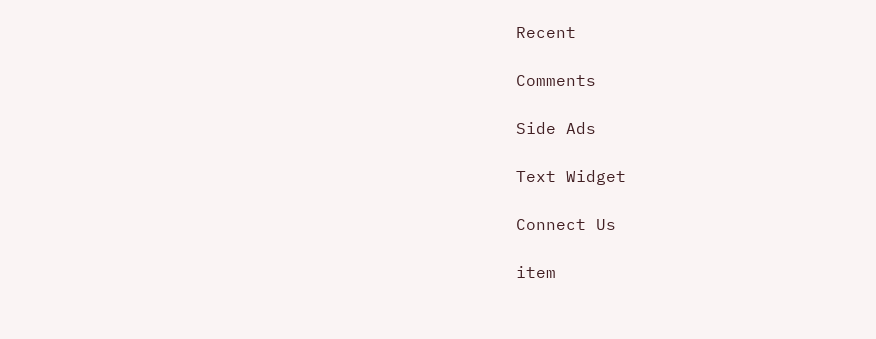Recent

Comments

Side Ads

Text Widget

Connect Us

item